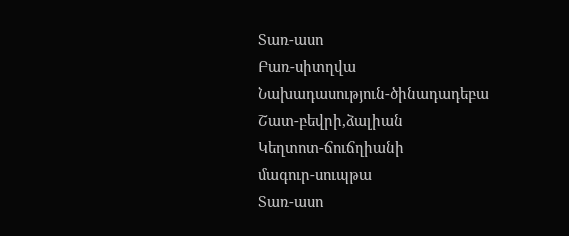Տառ-ասո
Բառ-սիտղվա
Նախադասություն-ծինադադեբա
Շատ-բեվրի,ձալիան
Կեղտոտ-ճուճղիանի
մագուր-սուպթա
Տառ-ասո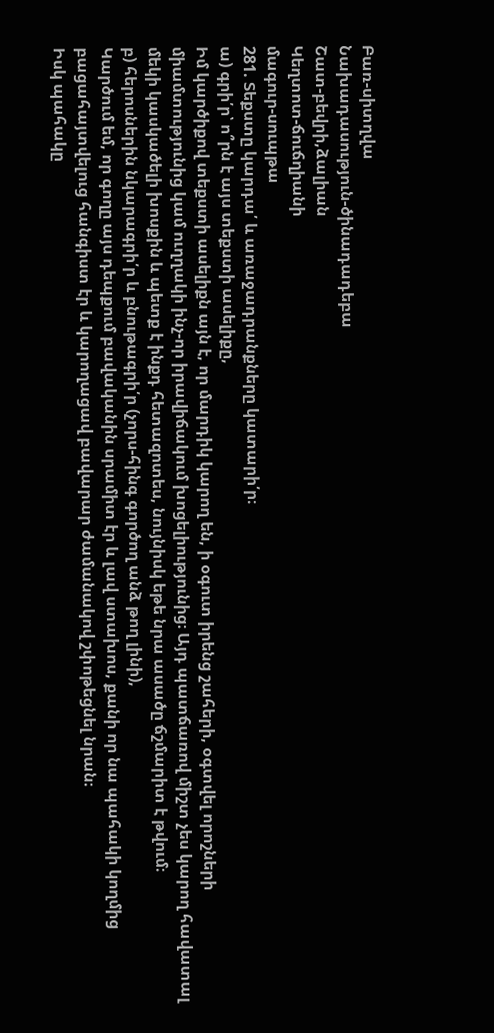Բառ-սիտղվա
Նախադասություն-ծինադադեբա
Շատ-բեվրի,ձալիան
Կեղտոտ-ճուճղիանի
մագուր-սուպթա
281. Տեքստը կարդա՛ և առաջադրանքները կատարի՛ր։
ա) գրի՛ր՝ ո՞րն է այս տեքստի ասելիքը,
Իմ կարծիքով տեքստի ասելիքն այն է, որ մարդիկ կարող են, ի օգուտ իրենց շահերի, օգտվել որոշների միամտությունից կամ ուղղակի ինչ-որ իրավիճակում խոցելիությունից։ Այդ պատճառով միշտ չես կարող հավատալ մեկի կասկածելի խոսքին և պետք է ինքդ հետազոտես, նույնիսկ եթե նրա ասածը ճշմարիտ է թվում։
բ) հերոսներին նկարագրի՛ր և բնութագրի՛ր (չորս-հինգ գործող անձ թող լինի),
Կարծում եմ, որ գողը այս դեպքում բավականին սրամիտ էր և լավ ստախոս, քանի որ նա պահակի կողմից բացահայտվելուց հանգիստ էր և կարողացավ բավարար ժամանակով շփոթեցնել նրան։
Իսկ պահակը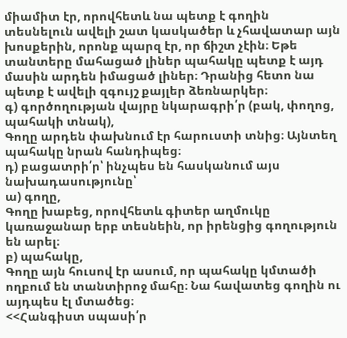միամիտ էր, որովհետև նա պետք է գողին տեսնելուն ավելի շատ կասկածեր և չհավատար այն խոսքերին, որոնք պարզ էր, որ ճիշտ չէին։ Եթե տանտերը մահացած լիներ պահակը պետք է այդ մասին արդեն իմացած լիներ։ Դրանից հետո նա պետք է ավելի զգույշ քայլեր ձեռնարկեր։
գ) գործողության վայրը նկարագրի՛ր (բակ, փողոց, պահակի տնակ),
Գողը արդեն փախնում էր հարուստի տնից։ Այնտեղ պահակը նրան հանդիպեց։
դ) բացատրի՛ր՝ ինչպես են հասկանում այս նախադասությունը՝
ա) գողը,
Գողը խաբեց, որովհետև գիտեր աղմուկը կառաջանար երբ տեսնեին, որ իրենցից գողություն են արել։
բ) պահակը,
Գողը այն հուսով էր ասում, որ պահակը կմտածի ողբում են տանտիրոջ մահը։ Նա հավատեց գողին ու այդպես էլ մտածեց։
<<Հանգիստ սպասի՛ր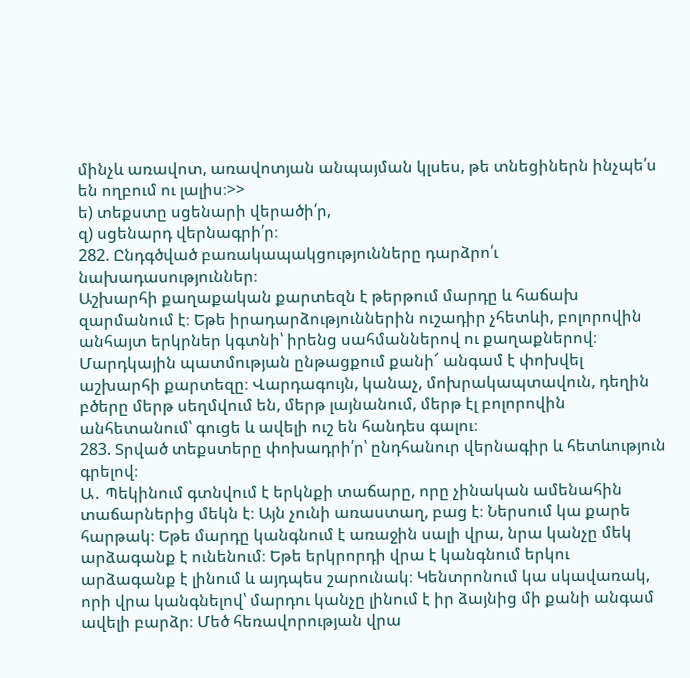մինչև առավոտ, առավոտյան անպայման կլսես, թե տնեցիներն ինչպե՛ս են ողբում ու լալիս։>>
ե) տեքստը սցենարի վերածի՛ր,
զ) սցենարդ վերնագրի՛ր։
282. Ընդգծված բառակապակցությունները դարձրո՛ւ նախադասություններ։
Աշխարհի քաղաքական քարտեզն է թերթում մարդը և հաճախ զարմանում է։ Եթե իրադարձություններին ուշադիր չհետևի, բոլորովին անհայտ երկրներ կգտնի՝ իրենց սահմաններով ու քաղաքներով։ Մարդկային պատմության ընթացքում քանի՜ անգամ է փոխվել աշխարհի քարտեզը։ Վարդագույն, կանաչ, մոխրակապտավուն, դեղին բծերը մերթ սեղմվում են, մերթ լայնանում, մերթ էլ բոլորովին անհետանում՝ գուցե և ավելի ուշ են հանդես գալու։
283. Տրված տեքստերը փոխադրի՛ր՝ ընդհանուր վերնագիր և հետևություն գրելով։
Ա․ Պեկինում գտնվում է երկնքի տաճարը, որը չինական ամենահին տաճարներից մեկն է։ Այն չունի առաստաղ, բաց է։ Ներսում կա քարե հարթակ։ Եթե մարդը կանգնում է առաջին սալի վրա, նրա կանչը մեկ արձագանք է ունենում։ Եթե երկրորդի վրա է կանգնում երկու արձագանք է լինում և այդպես շարունակ։ Կենտրոնում կա սկավառակ, որի վրա կանգնելով՝ մարդու կանչը լինում է իր ձայնից մի քանի անգամ ավելի բարձր։ Մեծ հեռավորության վրա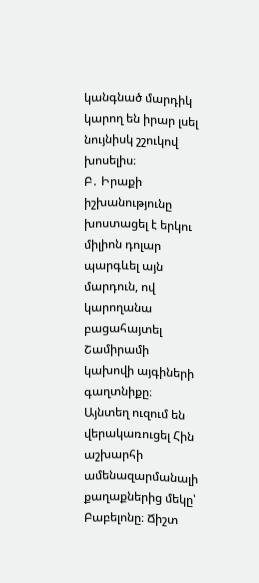կանգնած մարդիկ կարող են իրար լսել նույնիսկ շշուկով խոսելիս։
Բ․ Իրաքի իշխանությունը խոստացել է երկու միլիոն դոլար պարգևել այն մարդուն, ով կարողանա բացահայտել Շամիրամի կախովի այգիների գաղտնիքը։ Այնտեղ ուզում են վերակառուցել Հին աշխարհի ամենազարմանալի քաղաքներից մեկը՝ Բաբելոնը։ Ճիշտ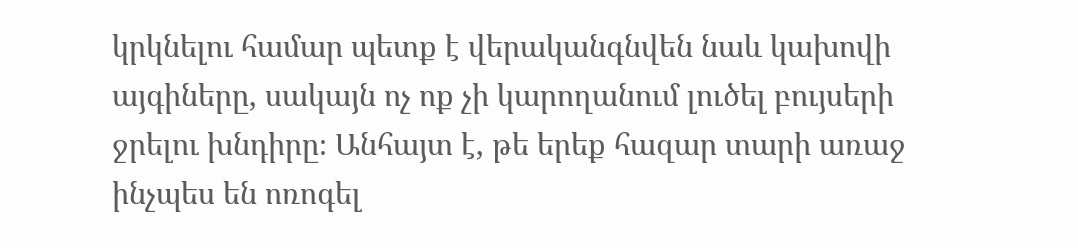կրկնելու համար պետք է վերականգնվեն նաև կախովի այգիները, սակայն ոչ ոք չի կարողանում լուծել բույսերի ջրելու խնդիրը։ Անհայտ է, թե երեք հազար տարի առաջ ինչպես են ոռոգել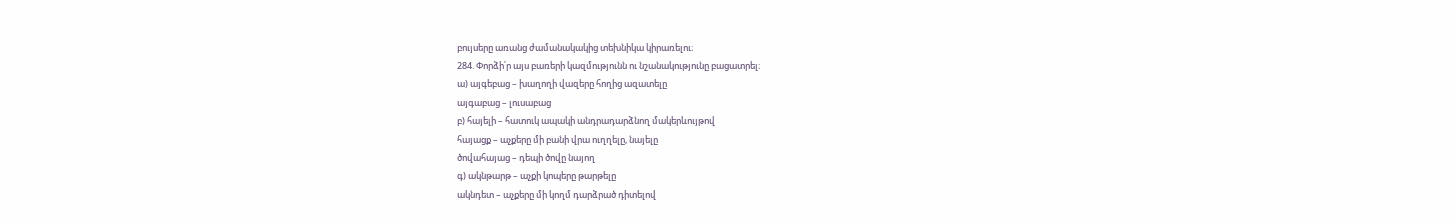բույսերը առանց ժամանակակից տեխնիկա կիրառելու։
284. Փորձի՛ր այս բառերի կազմությունն ու նշանակությունը բացատրել։
ա) այգեբաց – խաղողի վազերը հողից ազատելը
այգաբաց – լուսաբաց
բ) հայելի – հատուկ ապակի անդրադարձնող մակերևույթով
հայացք – աչքերը մի բանի վրա ուղղելը, նայելը
ծովահայաց – դեպի ծովը նայող
գ) ակնթարթ – աչքի կոպերը թարթելը
ակնդետ – աչքերը մի կողմ դարձրած դիտելով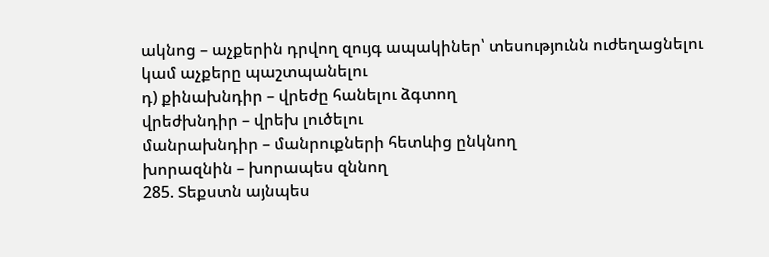ակնոց – աչքերին դրվող զույգ ապակիներ՝ տեսությունն ուժեղացնելու կամ աչքերը պաշտպանելու
դ) քինախնդիր – վրեժը հանելու ձգտող
վրեժխնդիր – վրեխ լուծելու
մանրախնդիր – մանրուքների հետևից ընկնող
խորազնին – խորապես զննող
285. Տեքստն այնպես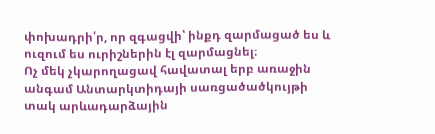փոխադրի՛ր, որ զգացվի՝ ինքդ զարմացած ես և ուզում ես ուրիշներին էլ զարմացնել։
Ոչ մեկ չկարողացավ հավատալ երբ առաջին անգամ Անտարկտիդայի սառցածածկույթի տակ արևադարձային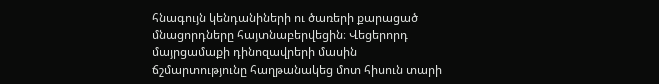հնագույն կենդանիների ու ծառերի քարացած մնացորդները հայտնաբերվեցին։ Վեցերորդ մայրցամաքի դինոզավրերի մասին ճշմարտությունը հաղթանակեց մոտ հիսուն տարի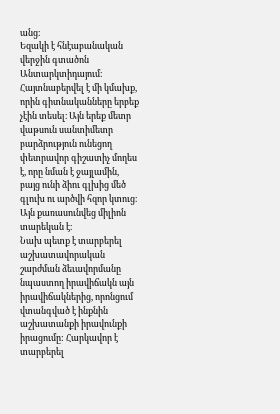անց։
Եզակի է հնէաբանական վերջին գտածոն Անտարկտիդայում։ Հայտնաբերվել է մի կմախք, որին գիտնականները երբեք չէին տեսել։ Այն երեք մետր վաթսուն սանտիմետր բարձրություն ունեցող փետրավոր գիշատիչ մողես է, որը նման է ջայլամին, բայց ունի ձիու գլխից մեծ գլուխ ու արծվի հզոր կտուց։ Այն քառասունվեց միլիոն տարեկան է։
Նախ պետք է տարբերել աշխատավորական շարժման ձեւավորմանը նպաստող իրավիճակն այն իրավիճակներից, որոնցում վտանգված է ինքնին աշխատանքի իրավունքի իրացումը: Հարկավոր է տարբերել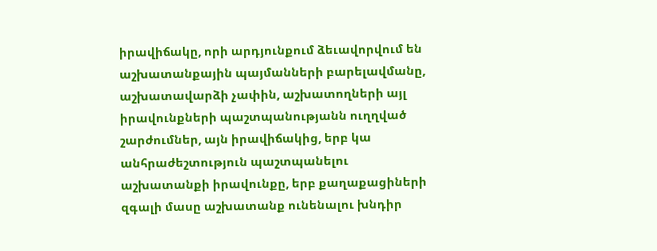իրավիճակը, որի արդյունքում ձեւավորվում են աշխատանքային պայմանների բարելավմանը, աշխատավարձի չափին, աշխատողների այլ իրավունքների պաշտպանությանն ուղղված շարժումներ, այն իրավիճակից, երբ կա անհրաժեշտություն պաշտպանելու աշխատանքի իրավունքը, երբ քաղաքացիների զգալի մասը աշխատանք ունենալու խնդիր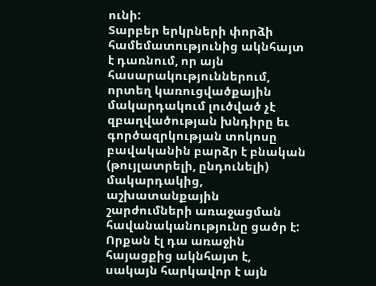ունի:
Տարբեր երկրների փորձի համեմատությունից ակնհայտ է դառնում, որ այն հասարակություններում, որտեղ կառուցվածքային մակարդակում լուծված չէ զբաղվածության խնդիրը եւ գործազրկության տոկոսը բավականին բարձր է բնական (թույլատրելի, ընդունելի) մակարդակից, աշխատանքային շարժումների առաջացման հավանականությունը ցածր է: Որքան էլ դա առաջին հայացքից ակնհայտ է, սակայն հարկավոր է այն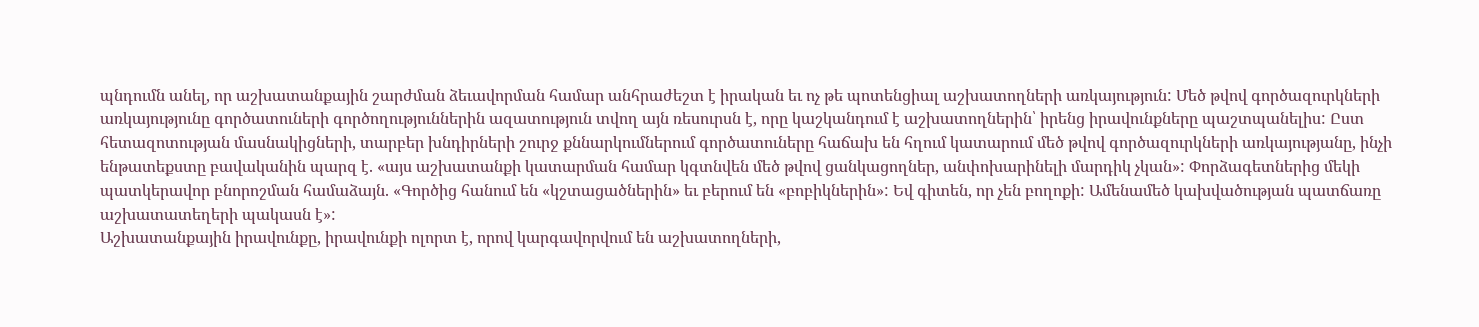պնդումն անել, որ աշխատանքային շարժման ձեւավորման համար անհրաժեշտ է իրական եւ ոչ թե պոտենցիալ աշխատողների առկայություն: Մեծ թվով գործազուրկների առկայությունը գործատուների գործողություններին ազատություն տվող այն ռեսուրսն է, որը կաշկանդում է աշխատողներին՝ իրենց իրավունքները պաշտպանելիս: Ըստ հետազոտության մասնակիցների, տարբեր խնդիրների շուրջ քննարկումներում գործատուները հաճախ են հղում կատարում մեծ թվով գործազուրկների առկայությանը, ինչի ենթատեքստը բավականին պարզ է. «այս աշխատանքի կատարման համար կգտնվեն մեծ թվով ցանկացողներ, անփոխարինելի մարդիկ չկան»: Փորձագետներից մեկի պատկերավոր բնորոշման համաձայն. «Գործից հանում են «կշտացածներին» եւ բերում են «բոբիկներին»: Եվ գիտեն, որ չեն բողոքի: Ամենամեծ կախվածության պատճառը աշխատատեղերի պակասն է»:
Աշխատանքային իրավունքը, իրավունքի ոլորտ է, որով կարգավորվում են աշխատողների,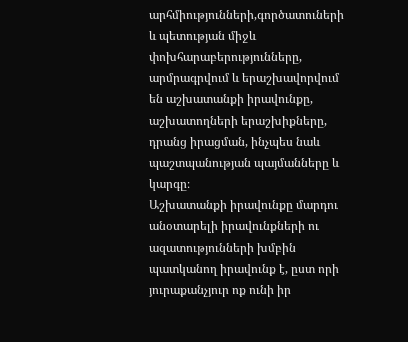արհմիությունների,գործատուների և պետության միջև փոխհարաբերությունները, արմրագրվում և երաշխավորվում են աշխատանքի իրավունքը, աշխատողների երաշխիքները, դրանց իրացման, ինչպես նաև պաշտպանության պայմանները և կարգը։
Աշխատանքի իրավունքը մարդու անօտարելի իրավունքների ու ազատությունների խմբին պատկանող իրավունք է, ըստ որի յուրաքանչյուր ոք ունի իր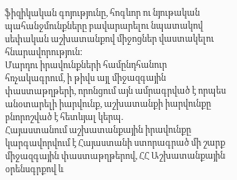ֆիզիկական գոյությունը, հոգևոր ու նյութական պահանջմունքները բավարարելու նպատակով սեփական աշխատանքով միջոցներ վաստակելու հնարավորություն։
Մարդու իրավունքների համընդհանուր հռչակագրում, ի թիվս այլ միջազգային փաստաթղթերի, որոնցում այն ամրագրված է որպես անօտարելի իարվունք, աշխատանքի իարվունքը բնորոշված է հետևյալ կերպ.
Հայաստանում աշխատանքային իրավունքը կարգավորվում է Հայաստանի ստորագրած մի շարք միջազգային փաստաթղթերով, ՀՀ Աշխատանքային օրենսգրքով և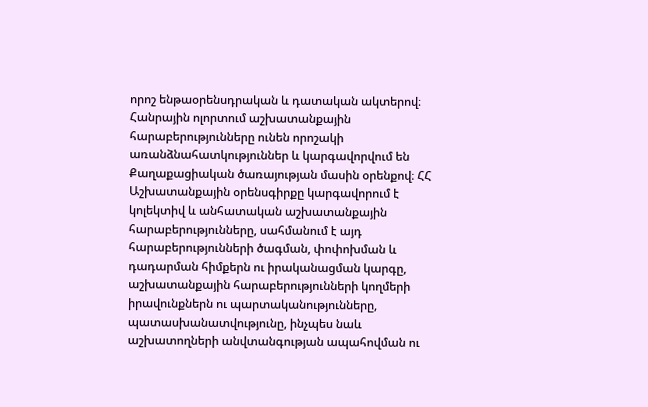որոշ ենթաօրենսդրական և դատական ակտերով։ Հանրային ոլորտում աշխատանքային հարաբերությունները ունեն որոշակի առանձնահատկություններ և կարգավորվում են Քաղաքացիական ծառայության մասին օրենքով։ ՀՀ Աշխատանքային օրենսգիրքը կարգավորում է կոլեկտիվ և անհատական աշխատանքային հարաբերությունները, սահմանում է այդ հարաբերությունների ծագման, փոփոխման և դադարման հիմքերն ու իրականացման կարգը, աշխատանքային հարաբերությունների կողմերի իրավունքներն ու պարտականությունները, պատասխանատվությունը, ինչպես նաև աշխատողների անվտանգության ապահովման ու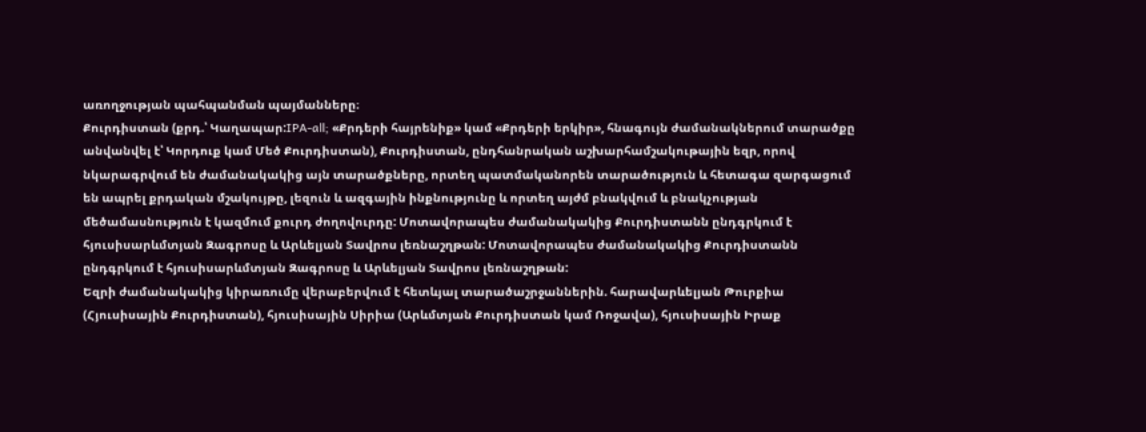առողջության պահպանման պայմանները։
Քուրդիստան (քրդ.՝ Կաղապար:IPA-all; «Քրդերի հայրենիք» կամ «Քրդերի երկիր», հնագույն ժամանակներում տարածքը անվանվել է՝ Կորդուք կամ Մեծ Քուրդիստան), Քուրդիստան, ընդհանրական աշխարհամշակութային եզր, որով նկարագրվում են ժամանակակից այն տարածքները, որտեղ պատմականորեն տարածություն և հետագա զարգացում են ապրել քրդական մշակույթը, լեզուն և ազգային ինքնությունը և որտեղ այժմ բնակվում և բնակչության մեծամասնություն է կազմում քուրդ ժողովուրդը: Մոտավորապես ժամանակակից Քուրդիստանն ընդգրկում է հյուսիսարևմտյան Զագրոսը և Արևելյան Տավրոս լեռնաշղթան: Մոտավորապես ժամանակակից Քուրդիստանն ընդգրկում է հյուսիսարևմտյան Զագրոսը և Արևելյան Տավրոս լեռնաշղթան:
Եզրի ժամանակակից կիրառումը վերաբերվում է հետևյալ տարածաշրջաններին. հարավարևելյան Թուրքիա (Հյուսիսային Քուրդիստան), հյուսիսային Սիրիա (Արևմտյան Քուրդիստան կամ Ռոջավա), հյուսիսային Իրաք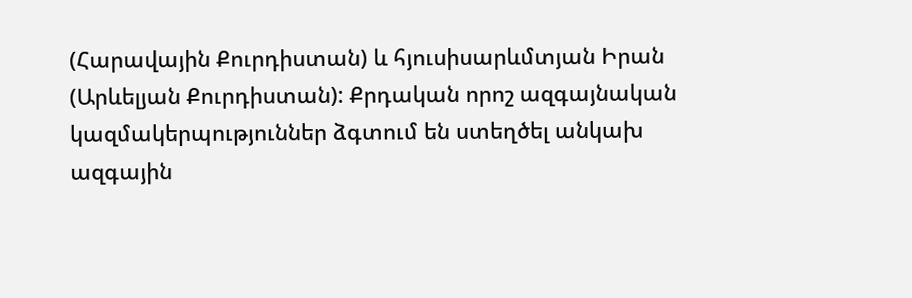(Հարավային Քուրդիստան) և հյուսիսարևմտյան Իրան (Արևելյան Քուրդիստան): Քրդական որոշ ազգայնական կազմակերպություններ ձգտում են ստեղծել անկախ ազգային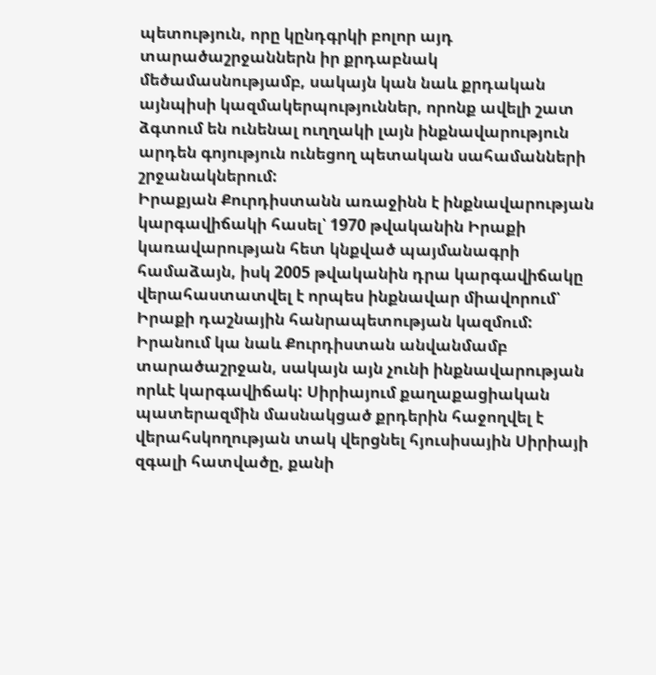պետություն, որը կընդգրկի բոլոր այդ տարածաշրջաններն իր քրդաբնակ մեծամասնությամբ, սակայն կան նաև քրդական այնպիսի կազմակերպություններ, որոնք ավելի շատ ձգտում են ունենալ ուղղակի լայն ինքնավարություն արդեն գոյություն ունեցող պետական սահամանների շրջանակներում:
Իրաքյան Քուրդիստանն առաջինն է ինքնավարության կարգավիճակի հասել՝ 1970 թվականին Իրաքի կառավարության հետ կնքված պայմանագրի համաձայն, իսկ 2005 թվականին դրա կարգավիճակը վերահաստատվել է որպես ինքնավար միավորում՝ Իրաքի դաշնային հանրապետության կազմում: Իրանում կա նաև Քուրդիստան անվանմամբ տարածաշրջան, սակայն այն չունի ինքնավարության որևէ կարգավիճակ: Սիրիայում քաղաքացիական պատերազմին մասնակցած քրդերին հաջողվել է վերահսկողության տակ վերցնել հյուսիսային Սիրիայի զգալի հատվածը, քանի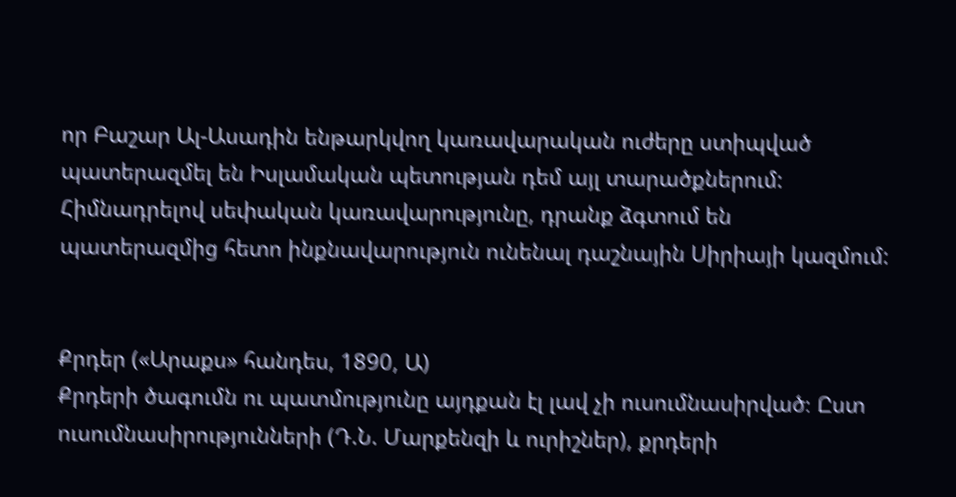որ Բաշար Ալ-Ասադին ենթարկվող կառավարական ուժերը ստիպված պատերազմել են Իսլամական պետության դեմ այլ տարածքներում: Հիմնադրելով սեփական կառավարությունը, դրանք ձգտում են պատերազմից հետո ինքնավարություն ունենալ դաշնային Սիրիայի կազմում:


Քրդեր («Արաքս» հանդես, 1890, Ա)
Քրդերի ծագումն ու պատմությունը այդքան էլ լավ չի ուսումնասիրված։ Ըստ ուսումնասիրությունների (Դ.Ն. Մարքենզի և ուրիշներ), քրդերի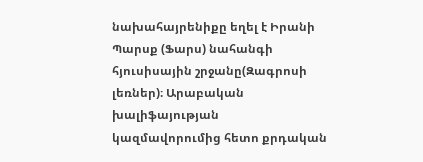նախահայրենիքը եղել է Իրանի Պարսք (Ֆարս) նահանգի հյուսիսային շրջանը(Զագրոսի լեռներ)։ Արաբական խալիֆայության կազմավորումից հետո քրդական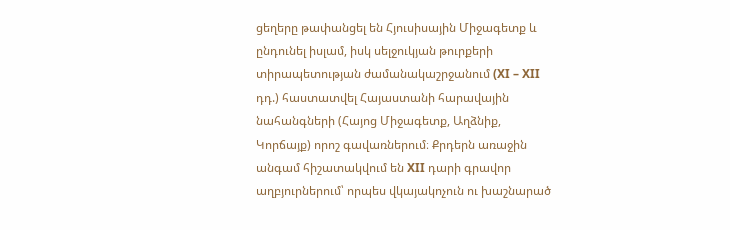ցեղերը թափանցել են Հյուսիսային Միջագետք և ընդունել իսլամ, իսկ սելջուկյան թուրքերի տիրապետության ժամանակաշրջանում (XI – XII դդ.) հաստատվել Հայաստանի հարավային նահանգների (Հայոց Միջագետք, Աղձնիք, Կորճայք) որոշ գավառներում։ Քրդերն առաջին անգամ հիշատակվում են XII դարի գրավոր աղբյուրներում՝ որպես վկայակոչուն ու խաշնարած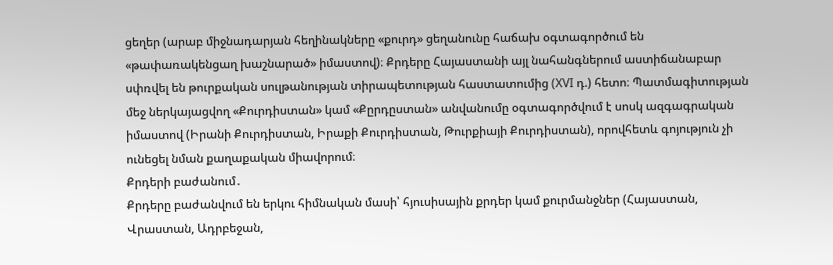ցեղեր (արաբ միջնադարյան հեղինակները «քուրդ» ցեղանունը հաճախ օգտագործում են «թափառակենցաղ խաշնարած» իմաստով)։ Քրդերը Հայաստանի այլ նահանգներում աստիճանաբար սփռվել են թուրքական սուլթանության տիրապետության հաստատումից (XVI դ.) հետո։ Պատմագիտության մեջ ներկայացվող «Քուրդիստան» կամ «Քըրդըստան» անվանումը օգտագործվում է սոսկ ազգագրական իմաստով (Իրանի Քուրդիստան, Իրաքի Քուրդիստան, Թուրքիայի Քուրդիստան), որովհետև գոյություն չի ունեցել նման քաղաքական միավորում։
Քրդերի բաժանում․
Քրդերը բաժանվում են երկու հիմնական մասի՝ հյուսիսային քրդեր կամ քուրմանջներ (Հայաստան, Վրաստան, Ադրբեջան,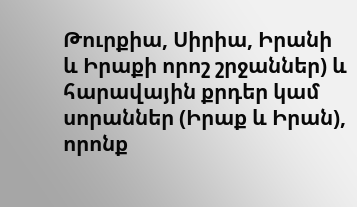Թուրքիա, Սիրիա, Իրանի և Իրաքի որոշ շրջաններ) և հարավային քրդեր կամ սորաններ (Իրաք և Իրան), որոնք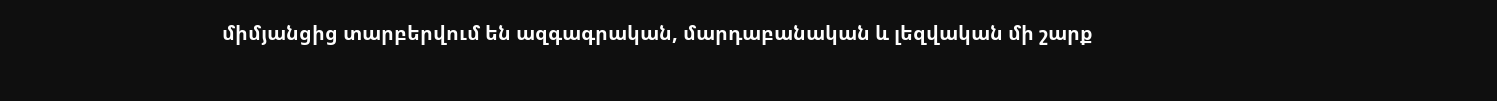միմյանցից տարբերվում են ազգագրական, մարդաբանական և լեզվական մի շարք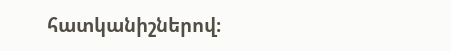հատկանիշներով։